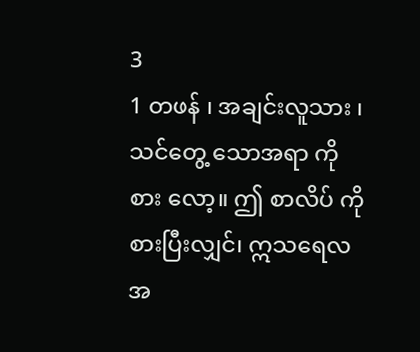3
1 တဖန် ၊ အချင်းလူသား ၊ သင်တွေ့ သောအရာ ကို စား လော့။ ဤ စာလိပ် ကိုစားပြီးလျှင်၊ ဣသရေလ အ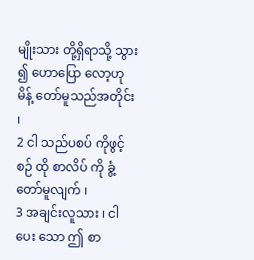မျိုးသား တို့ရှိရာသို့ သွား ၍ ဟောပြော လော့ဟု မိန့် တော်မူသည်အတိုင်း ၊
2 ငါ သည်ပစပ် ကိုဖွင့် စဉ် ထို စာလိပ် ကို ခွံ့ တော်မူလျက် ၊
3 အချင်းလူသား ၊ ငါ ပေး သော ဤ စာ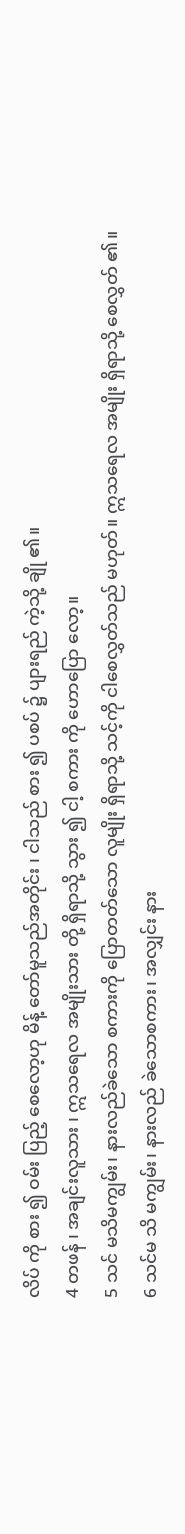လိပ် ကို စား ၍ ဝမ်း ပြည့် စေလော့ဟု မိန့် တော်မူသည်အတိုင်း ၊ ငါသည် စား ၍ ပစပ် ၌ ပျားရည် ကဲ့သို့ ချို ၏။
4 တဖန် ၊ အချင်းလူသား ၊ ဣသရေလ အမျိုးသား တို့ ရှိရာသို့ သွား ၍ ငါ့ စကား ကို ဟောပြော လော့။
5 သင် မသိမကျွမ်း၊ နားလည်ခဲသော စကားကို ပြောတတ်သော လူမျိုး ရှိရာသို့ သင့်ကို ငါစေလွှတ်သည် မဟုတ်။ ဣသရေလ အမျိုး ရှိရာသို့ စေလွှတ် ၏။
6 သင်မ သိ မကျွမ်း၊ နားလည် ခဲသောစကား၊ အလျှင်း နား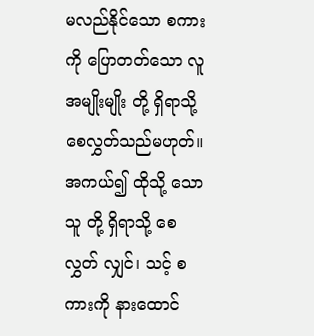မလည်နိုင်သော စကား ကို ပြောတတ်သော လူ အမျိုးမျိုး တို့ ရှိရာသို့ စေလွှတ်သည်မဟုတ်။ အကယ်၍ ထိုသို့ သောသူ တို့ ရှိရာသို့ စေလွှတ် လျှင်၊ သင့် စကားကို နားထောင်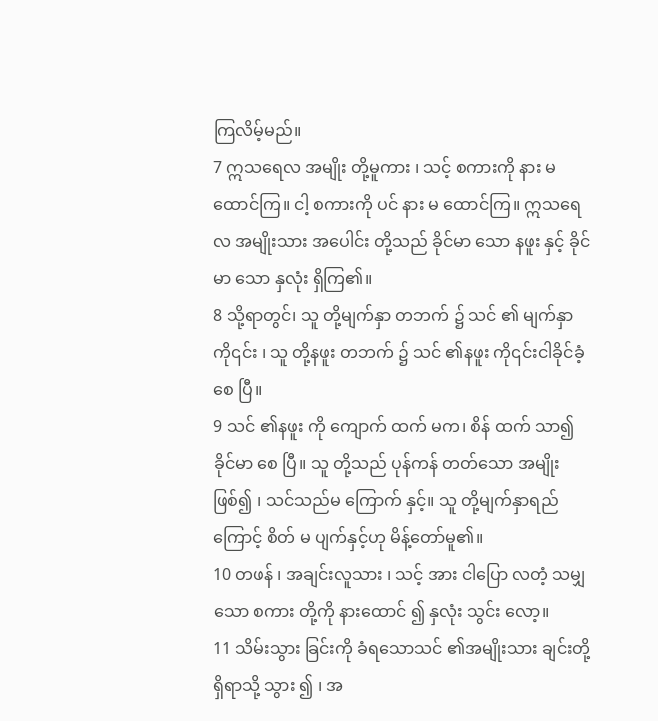ကြလိမ့်မည်။
7 ဣသရေလ အမျိုး တို့မူကား ၊ သင့် စကားကို နား မ ထောင်ကြ။ ငါ့ စကားကို ပင် နား မ ထောင်ကြ။ ဣသရေလ အမျိုးသား အပေါင်း တို့သည် ခိုင်မာ သော နဖူး နှင့် ခိုင်မာ သော နှလုံး ရှိကြ၏။
8 သို့ရာတွင်၊ သူ တို့မျက်နှာ တဘက် ၌ သင် ၏ မျက်နှာ ကို၎င်း ၊ သူ တို့နဖူး တဘက် ၌ သင် ၏နဖူး ကို၎င်းငါခိုင်ခံ့ စေ ပြီ။
9 သင် ၏နဖူး ကို ကျောက် ထက် မက၊ စိန် ထက် သာ၍ခိုင်မာ စေ ပြီ။ သူ တို့သည် ပုန်ကန် တတ်သော အမျိုး ဖြစ်၍ ၊ သင်သည်မ ကြောက် နှင့်။ သူ တို့မျက်နှာရည်ကြောင့် စိတ် မ ပျက်နှင့်ဟု မိန့်တော်မူ၏။
10 တဖန် ၊ အချင်းလူသား ၊ သင့် အား ငါပြော လတံ့ သမျှ သော စကား တို့ကို နားထောင် ၍ နှလုံး သွင်း လော့။
11 သိမ်းသွား ခြင်းကို ခံရသောသင် ၏အမျိုးသား ချင်းတို့ရှိရာသို့ သွား ၍ ၊ အ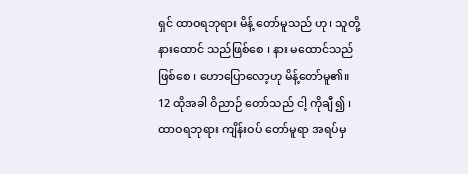ရှင် ထာဝရဘုရား မိန့် တော်မူသည် ဟု၊ သူတို့နားထောင် သည်ဖြစ်စေ ၊ နား မထောင်သည်ဖြစ်စေ ၊ ဟောပြောလော့ဟု မိန့်တော်မူ၏။
12 ထိုအခါ ဝိညာဉ် တော်သည် ငါ့ ကိုချီ ၍ ၊ ထာဝရဘုရား ကျိန်းဝပ် တော်မူရာ အရပ်မှ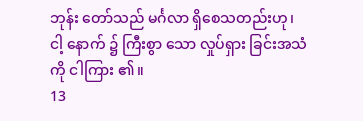ဘုန်း တော်သည် မင်္ဂလာ ရှိစေသတည်းဟု၊ ငါ့ နောက် ၌ ကြီးစွာ သော လှုပ်ရှား ခြင်းအသံ ကို ငါကြား ၏။
13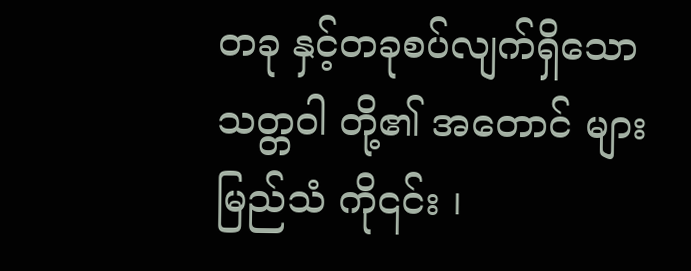တခု နှင့်တခုစပ်လျက်ရှိသောသတ္တဝါ တို့၏ အတောင် များမြည်သံ ကို၎င်း ၊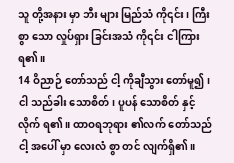သူ တို့အနား မှာ ဘီး များ မြည်သံ ကို၎င်း၊ ကြီးစွာ သော လှုပ်ရှား ခြင်းအသံ ကို၎င်း ငါကြားရ၏။
14 ဝိညာဉ် တော်သည် ငါ့ ကိုချီသွား တော်မူ၍ ၊ ငါ သည်ခါး သောစိတ်၊ ပူပန် သောစိတ် နှင့်လိုက် ရ၏။ ထာဝရဘုရား ၏လက် တော်သည် ငါ့ အပေါ် မှာ လေးလံ စွာ တင် လျက်ရှိ၏။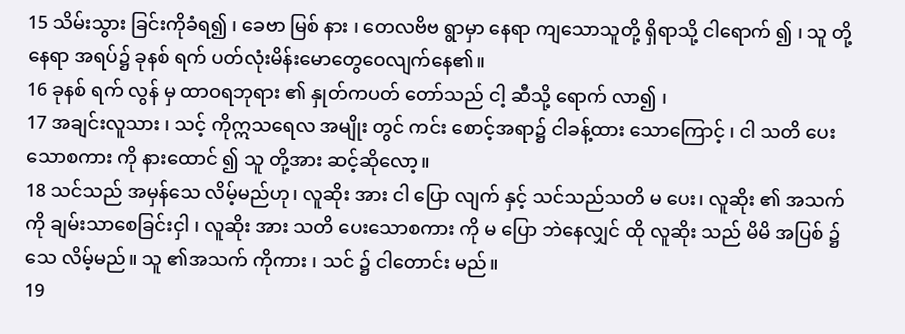15 သိမ်းသွား ခြင်းကိုခံရ၍ ၊ ခေဗာ မြစ် နား ၊ တေလဗိဗ ရွာမှာ နေရာ ကျသောသူတို့ ရှိရာသို့ ငါရောက် ၍ ၊ သူ တို့နေရာ အရပ်၌ ခုနစ် ရက် ပတ်လုံးမိန်းမောတွေဝေလျက်နေ၏။
16 ခုနစ် ရက် လွန် မှ ထာဝရဘုရား ၏ နှုတ်ကပတ် တော်သည် ငါ့ ဆီသို့ ရောက် လာ၍ ၊
17 အချင်းလူသား ၊ သင့် ကိုဣသရေလ အမျိုး တွင် ကင်း စောင့်အရာ၌ ငါခန့်ထား သောကြောင့် ၊ ငါ သတိ ပေးသောစကား ကို နားထောင် ၍ သူ တို့အား ဆင့်ဆိုလော့။
18 သင်သည် အမှန်သေ လိမ့်မည်ဟု၊ လူဆိုး အား ငါ ပြော လျက် နှင့် သင်သည်သတိ မ ပေး၊ လူဆိုး ၏ အသက် ကို ချမ်းသာစေခြင်းငှါ ၊ လူဆိုး အား သတိ ပေးသောစကား ကို မ ပြော ဘဲနေလျှင် ထို လူဆိုး သည် မိမိ အပြစ် ၌ သေ လိမ့်မည်။ သူ ၏အသက် ကိုကား ၊ သင် ၌ ငါတောင်း မည်။
19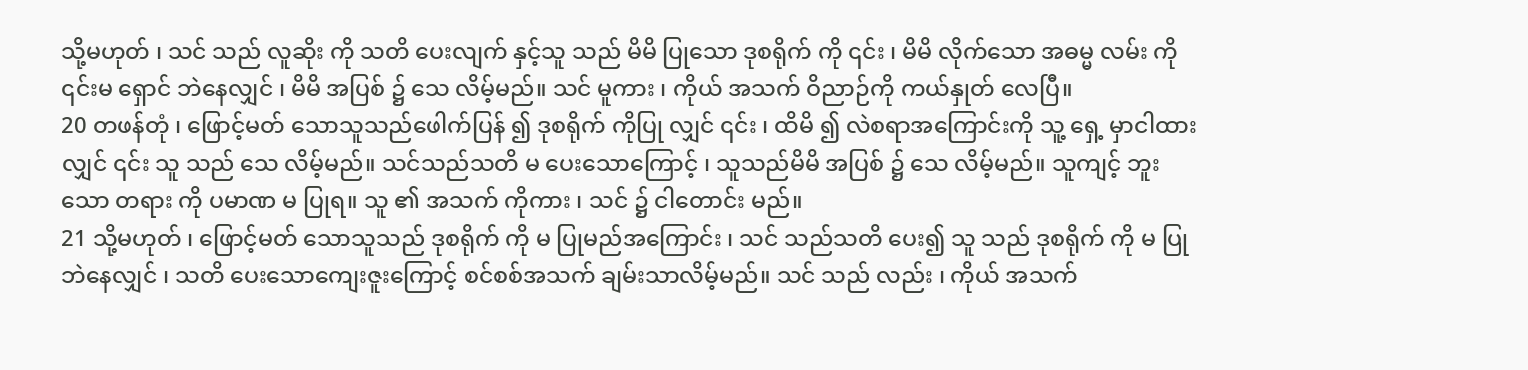သို့မဟုတ် ၊ သင် သည် လူဆိုး ကို သတိ ပေးလျက် နှင့်သူ သည် မိမိ ပြုသော ဒုစရိုက် ကို ၎င်း ၊ မိမိ လိုက်သော အဓမ္မ လမ်း ကို ၎င်းမ ရှောင် ဘဲနေလျှင် ၊ မိမိ အပြစ် ၌ သေ လိမ့်မည်။ သင် မူကား ၊ ကိုယ် အသက် ဝိညာဉ်ကို ကယ်နှုတ် လေပြီ။
20 တဖန်တုံ ၊ ဖြောင့်မတ် သောသူသည်ဖေါက်ပြန် ၍ ဒုစရိုက် ကိုပြု လျှင် ၎င်း ၊ ထိမိ ၍ လဲစရာအကြောင်းကို သူ့ ရှေ့ မှာငါထား လျှင် ၎င်း သူ သည် သေ လိမ့်မည်။ သင်သည်သတိ မ ပေးသောကြောင့် ၊ သူသည်မိမိ အပြစ် ၌ သေ လိမ့်မည်။ သူကျင့် ဘူးသော တရား ကို ပမာဏ မ ပြုရ။ သူ ၏ အသက် ကိုကား ၊ သင် ၌ ငါတောင်း မည်။
21 သို့မဟုတ် ၊ ဖြောင့်မတ် သောသူသည် ဒုစရိုက် ကို မ ပြုမည်အကြောင်း ၊ သင် သည်သတိ ပေး၍ သူ သည် ဒုစရိုက် ကို မ ပြုဘဲနေလျှင် ၊ သတိ ပေးသောကျေးဇူးကြောင့် စင်စစ်အသက် ချမ်းသာလိမ့်မည်။ သင် သည် လည်း ၊ ကိုယ် အသက်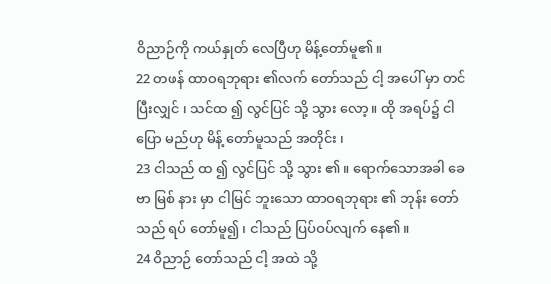ဝိညာဉ်ကို ကယ်နှုတ် လေပြီဟု မိန့်တော်မူ၏။
22 တဖန် ထာဝရဘုရား ၏လက် တော်သည် ငါ့ အပေါ် မှာ တင် ပြီးလျှင် ၊ သင်ထ ၍ လွင်ပြင် သို့ သွား လော့။ ထို အရပ်၌ ငါပြော မည်ဟု မိန့် တော်မူသည် အတိုင်း ၊
23 ငါသည် ထ ၍ လွင်ပြင် သို့ သွား ၏။ ရောက်သောအခါ ခေဗာ မြစ် နား မှာ ငါမြင် ဘူးသော ထာဝရဘုရား ၏ ဘုန်း တော်သည် ရပ် တော်မူ၍ ၊ ငါသည် ပြပ်ဝပ်လျက် နေ၏။
24 ဝိညာဉ် တော်သည် ငါ့ အထဲ သို့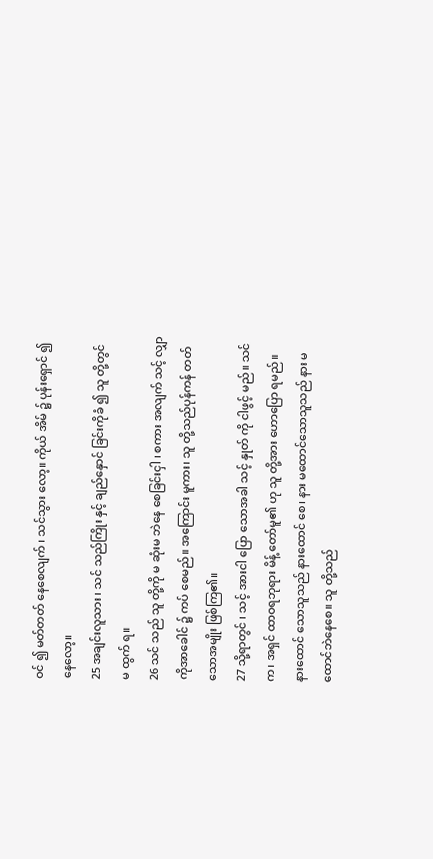ဝင် ၍ မတ်တတ် နေစေလျက် ၊ သင်သွား လော့။ ကိုယ် အိမ် ၌ ပုန်းရှောင် ၍ နေလော့။
25 အချင်းလူသား ၊ သင် သည်ကြိုး နှင့် ချည်နှောင် ခြင်းကိုခံ ၍ သူ တို့တွင် မ ထွက် ရ။
26 သင် သည် သူ တို့ကို မ ဆုံးမ ဘဲနေ စေခြင်းငှါ ၊ စကား အလျက် သင့် လျှာ ကိုအာခေါင် ၌ ကပ် စေမည်။ အကြောင်း မူကား၊ သူ တို့သည်ပုန်ကန် တတ်သောအမျိုး ဖြစ်ကြ၏။
27 သို့ရာတွင် ၊ သင့် အားငါ ပြော သောအခါ သင့် နှုတ် ကို ငါဖွင့် မည်။ သင်က၊ အရှင် ထာဝရဘုရား မိန့် တော်မူ၏ ဟု သူ တို့အား ဟောပြော ရမည်။ နားထောင် သောသူသည် နားထောင် စေ၊ နား မထောင်သောသူသည် နား မထောင်ဘဲနေစေ။ သူ တို့သည်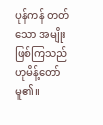ပုန်ကန် တတ်သော အမျိုး ဖြစ်ကြသည် ဟုမိန့်တော်မူ၏။